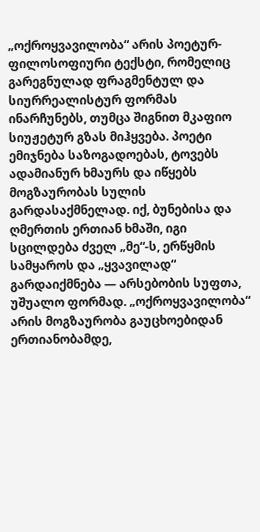„ოქროყვავილობა“ არის პოეტურ-ფილოსოფიური ტექსტი, რომელიც გარეგნულად ფრაგმენტულ და სიურრეალისტურ ფორმას ინარჩუნებს, თუმცა შიგნით მკაფიო სიუჟეტურ გზას მიჰყვება. პოეტი ემიჯნება საზოგადოებას, ტოვებს ადამიანურ ხმაურს და იწყებს მოგზაურობას სულის გარდასაქმნელად. იქ, ბუნებისა და ღმერთის ერთიან ხმაში, იგი სცილდება ძველ „მე“-ს, ერწყმის სამყაროს და „ყვავილად“ გარდაიქმნება — არსებობის სუფთა, უშუალო ფორმად. „ოქროყვავილობა“ არის მოგზაურობა გაუცხოებიდან ერთიანობამდე,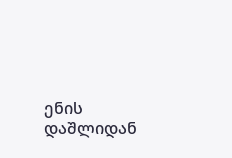ენის დაშლიდან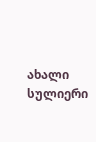ახალი სულიერი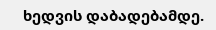ხედვის დაბადებამდე.